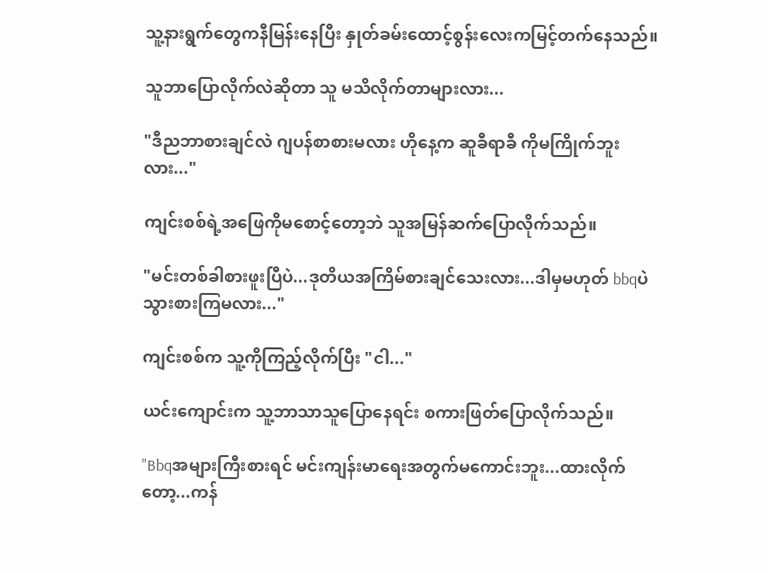သူ့နားရွက်တွေကနီမြန်းနေပြီး နှုတ်ခမ်းထောင့်စွန်းလေးကမြင့်တက်နေသည်။

သူဘာပြောလိုက်လဲဆိုတာ သူ မသိလိုက်တာများလား...

"ဒီညဘာစားချင်လဲ ဂျပန်စာစားမလား ဟိုနေ့က ဆူခီရာခီ ကိုမကြိုက်ဘူးလား..."

ကျင်းစစ်ရဲ့အဖြေကိုမစောင့်တော့ဘဲ သူအမြန်ဆက်ပြောလိုက်သည်။

"မင်းတစ်ခါစားဖူးပြီပဲ...ဒုတိယအကြိမ်စားချင်‌သေးလား...ဒါမှမဟုတ် bbqပဲသွားစားကြမလား..."

ကျင်းစစ်က သူ့ကိုကြည့်လိုက်ပြီး "ငါ..."

ယင်းကျောင်းက သူ့ဘာသာသူ‌ပြောနေရင်း စကားဖြတ်ပြောလိုက်သည်။

"Bbqအများကြီးစားရင် မင်းကျန်းမာရေးအတွက်မကောင်းဘူး...ထားလိုက်တော့...ကန်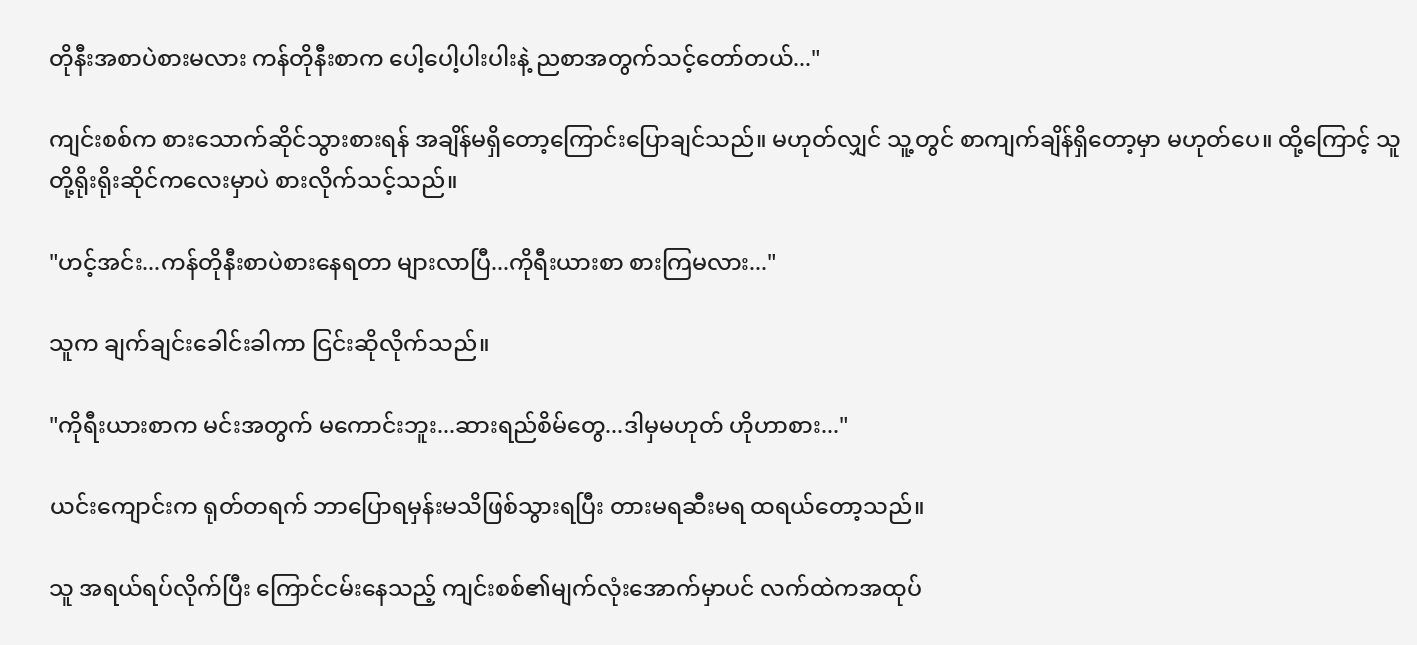တိုနီးအစာပဲစားမလား ကန်တိုနီးစာက ပေါ့ပေါ့ပါးပါးနဲ့ ညစာအတွက်သင့်တော်တယ်..."

ကျင်းစစ်က စားသောက်ဆိုင်သွားစားရန် အချိန်မရှိတော့ကြောင်းပြောချင်သည်။ မဟုတ်လျှင် သူ့တွင် စာကျက်ချိန်ရှိတော့မှာ မဟုတ်ပေ။ ထို့ကြောင့် သူတို့ရိုးရိုးဆိုင်ကလေးမှာပဲ စားလိုက်သင့်သည်။

"ဟင့်အင်း...ကန်တိုနီးစာပဲစားနေရတာ များလာပြီ...ကိုရီးယားစာ စားကြမလား..."

သူက ချက်ချင်းခေါင်းခါကာ ငြင်းဆိုလိုက်သည်။

"ကိုရီးယားစာက မင်းအတွက် မကောင်းဘူး...ဆားရည်စိမ်တွေ...ဒါမှမဟုတ် ဟိုဟာစား..."

ယင်းကျောင်းက ရုတ်တရက် ဘာပြောရမှန်းမသိဖြစ်သွားရပြီး တားမရဆီးမရ ထရယ်‌တော့သည်။

သူ အရယ်ရပ်လိုက်ပြီး ကြောင်ငမ်းနေသည့် ကျင်းစစ်၏မျက်လုံးအောက်မှာပင် လက်ထဲကအထုပ်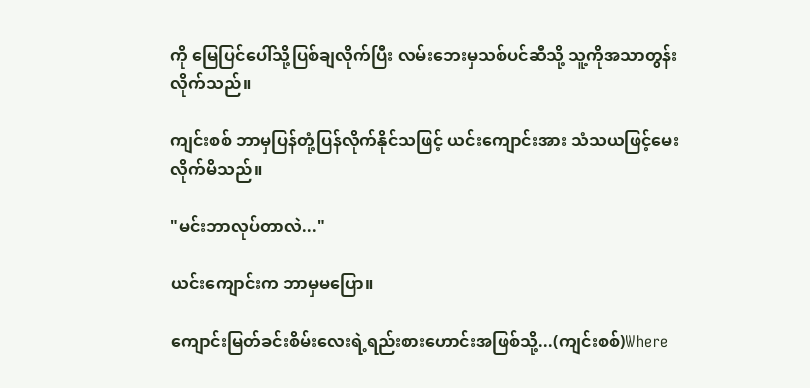ကို မြေပြင်ပေါ်သို့ပြစ်ချလိုက်ပြီး လမ်းဘေးမှသစ်ပင်ဆီသို့ သူ့ကိုအသာတွန်းလိုက်သည်။

ကျင်းစစ် ဘာမှပြန်တုံ့ပြန်လိုက်နိုင်သဖြင့် ယင်းကျောင်းအား သံသယဖြင့်မေးလိုက်မိသည်။

"မင်းဘာလုပ်တာလဲ..."

ယင်းကျောင်းက ဘာမှမပြော။

ကျောင်းမြတ်ခင်းစိမ်းလေးရဲ့ရည်းစားဟောင်းအဖြစ်သို့...(ကျင်းစစ်)Where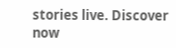stories live. Discover now